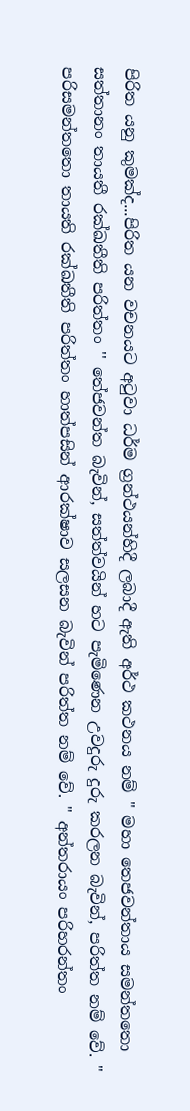පිරිත යනු කුමක්ද...පිරිත යන වචනයට අටුවා ධර්ම ග්‍රන්ථයන්හිදී ලබාදී ඇති අර්ථ කථනය නම් " මහා තෙජවන්තාය සමන්තතො සත්තානං තායතී රක්ඛතීති පරිත්තං '' තේජවන්ත බැවින්, සත්ත්වයින් හට පැමිණෙන උවදුරු දුරු කරලන බැවින්, පරිත්ත නම් වේ. " පරිසමන්තතො තායති රක්ඛතීති පරිත්තං හාත්පසින් ආරක්ෂාව සලසන බැවින් පරිත්ත නම් වේ. " අන්තරායං පරිහරන්තං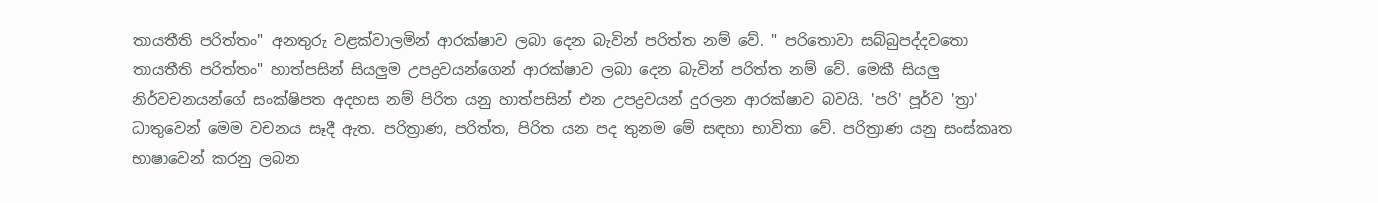තායතීති පරිත්තං" අනතුරු වළක්වාලමින් ආරක්ෂාව ලබා දෙන බැවින් පරිත්ත නම් වේ. " පරිතොවා සබ්බුපද්දවතො තායතීති පරිත්තං" හාත්පසින් සියලුම උපද්‍රවයන්ගෙන් ආරක්ෂාව ලබා දෙන බැවින් පරිත්ත නම් වේ. මෙකී සියලු නිර්වචනයන්ගේ සංක්ෂිපත අදහස නම් පිරිත යනු හාත්පසින් එන උපද්‍රවයන් දුරලන ආරක්ෂාව බවයි. 'පරි' පූර්ව 'ත්‍රා' ධාතුවෙන් මෙම වචනය සෑදී ඇත. පරිත්‍රාණ, පරිත්ත, පිරිත යන පද තුනම මේ සඳහා භාවිතා වේ. පරිත්‍රාණ යනු සංස්කෘත භාෂාවෙන් කරනු ලබන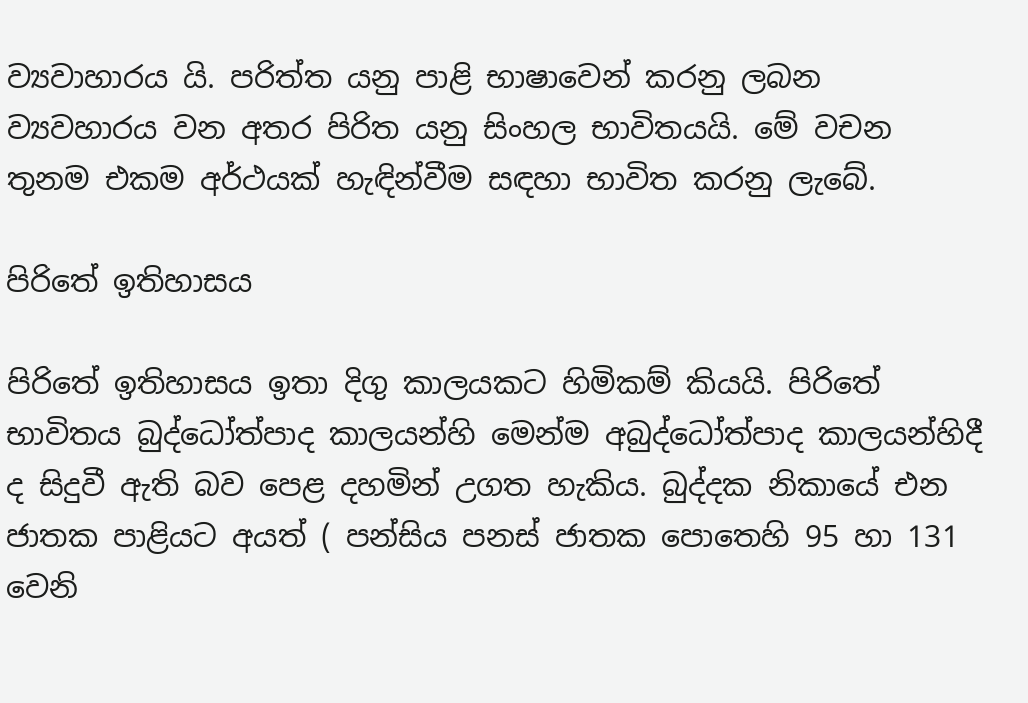ව්‍යවාහාරය යි. පරිත්ත යනු පාළි භාෂාවෙන් කරනු ලබන ව්‍යවහාරය වන අතර පිරිත යනු සිංහල භාවිතයයි. මේ වචන තුනම එකම අර්ථයක් හැඳින්වීම සඳහා භාවිත කරනු ලැබේ.

පිරිතේ ඉතිහාසය

පිරිතේ ඉතිහාසය ඉතා දිගු කාලයකට හිමිකම් කියයි. පිරිතේ භාවිතය බුද්ධෝත්පාද කාලයන්හි මෙන්ම අබුද්ධෝත්පාද කාලයන්හිදී ද සිදුවී ඇති බව පෙළ දහමින් උගත හැකිය. බුද්දක නිකායේ එන ජාතක පාළියට අයත් ( පන්සිය පනස් ජාතක පොතෙහි 95 හා 131 වෙනි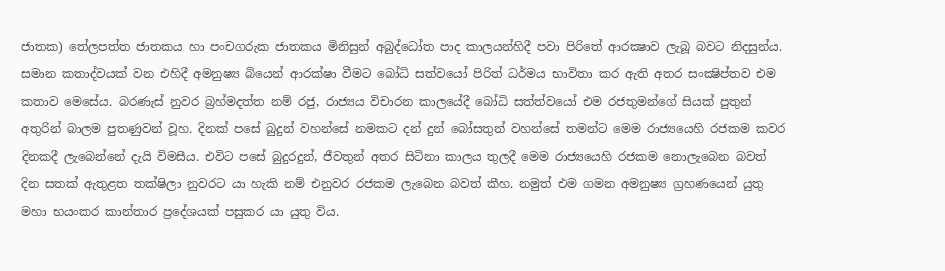ජාතක) තේලපත්ත ජාතකය හා පංචගරුක ජාතකය මිනිසුන් අබුද්ධෝත පාද කාලයන්හිදී පවා පිරිතේ ආරක්‍ෂාව ලැබූ බවට නිදසුන්ය. සමාන කතාද්වයක් වන එහිදී අමනුෂ්‍ය බියෙන් ආරක්ෂා වීමට බෝධි සත්වයෝ පිරිත් ධර්මය භාවිතා කර ඇති අතර සංක්‍ෂිප්තව එම කතාව මෙසේය. බරණැස් නුවර බ්‍රහ්මදත්ත නම් රජු, රාජ්‍යය විචාරන කාලයේදී බෝධි සත්ත්වයෝ එම රජතුමන්ගේ සියක් පුතුන් අතුරින් බාලම පුතණුවන් වූහ. දිනක් පසේ බුදුන් වහන්සේ නමකට දන් දුන් බෝසතුන් වහන්සේ තමන්ට මෙම රාජ්‍යයෙහි රජකම කවර දිනකදී ලැබෙන්නේ දැයි විමසීය. එවිට පසේ බුදුරදුන්, ජීවතුන් අතර සිටිනා කාලය තුලදී මෙම රාජ්‍යයෙහි රජකම නොලැබෙන බවත් දින සතක් ඇතුළත තක්ෂිලා නුවරට යා හැකි නම් එනුවර රජකම ලැබෙන බවත් කීහ. නමුත් එම ගමන අමනුෂ්‍ය ග්‍රහණයෙන් යුතු මහා භයංකර කාන්තාර ප්‍රදේශයක් පසුකර යා යුතු විය.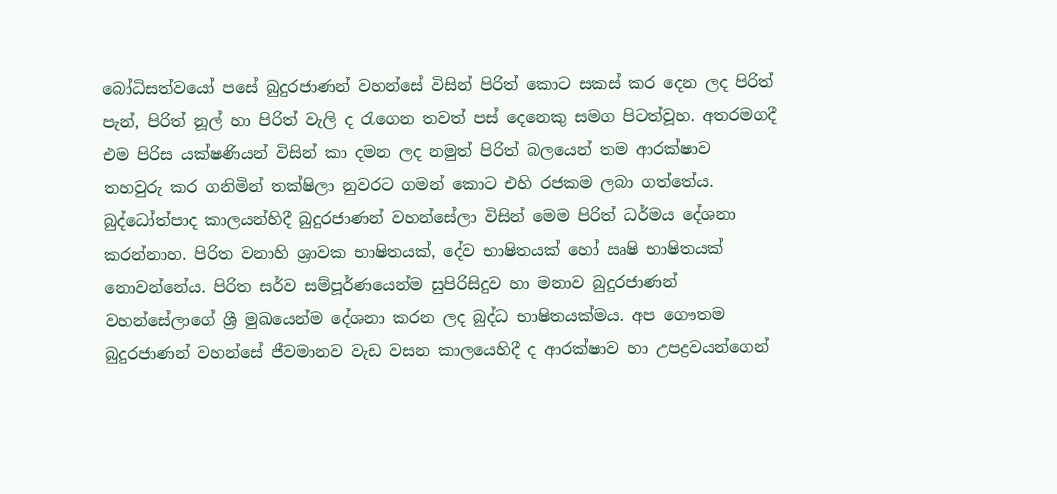බෝධිසත්වයෝ පසේ බුදුරජාණන් වහන්සේ විසින් පිරිත් කොට සකස් කර දෙන ලද පිරිත් පැන්, පිරිත් නූල් හා පිරිත් වැලි ද රැගෙන තවත් පස් දෙනෙකු සමග පිටත්වූහ. අතරමගදී එම පිරිස යක්ෂණියන් විසින් කා දමන ලද නමුත් පිරිත් බලයෙන් තම ආරක්ෂාව තහවුරු කර ගනිමින් තක්ෂිලා නුවරට ගමන් කොට එහි රජකම ලබා ගත්තේය. බුද්ධෝත්පාද කාලයන්හිදී බුදුරජාණන් වහන්සේලා විසින් මෙම පිරිත් ධර්මය දේශනා කරන්නාහ. පිරිත වනාහි ශ්‍රාවක භාෂිතයක්, දේව භාෂිතයක් හෝ ඍෂි භාෂිතයක් නොවන්නේය. පිරිත සර්ව සම්පූර්ණයෙන්ම සුපිරිසිදුව හා මනාව බුදුරජාණන් වහන්සේලාගේ ශ්‍රී මුඛයෙන්ම දේශනා කරන ලද බුද්ධ භාෂිතයක්මය. අප ගෞතම බුදුරජාණන් වහන්සේ ජීවමානව වැඩ වසන කාලයෙහිදී ද ආරක්ෂාව හා උපද්‍රවයන්ගෙන්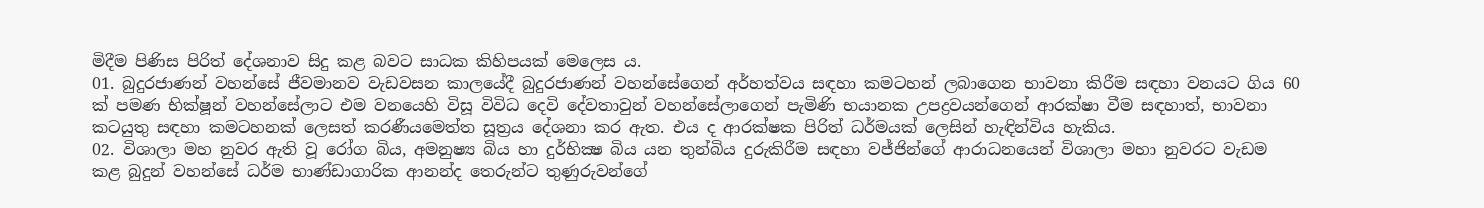මිදීම පිණිස පිරිත් දේශනාව සිදු කළ බවට සාධක කිහිපයක් මෙලෙස ය.
01. බුදුරජාණන් වහන්සේ ජීවමානව වැඩවසන කාලයේදී බුදුරජාණන් වහන්සේගෙන් අර්හත්වය සඳහා කමටහන් ලබාගෙන භාවනා කිරීම සඳහා වනයට ගිය 60 ක් පමණ භික්ෂූන් වහන්සේලාට එම වනයෙහි විසූ විවිධ දෙවි දේවතාවුන් වහන්සේලාගෙන් පැමිණි භයානක උපද්‍රවයන්ගෙන් ආරක්ෂා වීම සඳහාත්, භාවනා කටයුතු සඳහා කමටහනක් ලෙසත් කරණීයමෙත්ත සූත්‍රය දේශනා කර ඇත. එය ද ආරක්ෂක පිරිත් ධර්මයක් ලෙසින් හැඳින්විය හැකිය.
02. විශාලා මහ නුවර ඇති වූ රෝග බිය, අමනුෂ්‍ය බිය හා දුර්භික්‍ෂ බිය යන තුන්බිය දුරුකිරීම සඳහා වජ්ජින්ගේ ආරාධනයෙන් විශාලා මහා නුවරට වැඩම කළ බුදුන් වහන්සේ ධර්ම භාණ්ඩාගාරික ආනන්ද තෙරුන්ට තුණුරුවන්ගේ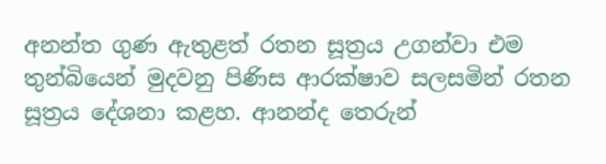අනන්ත ගුණ ඇතුළත් රතන සූත්‍රය උගන්වා එම තුන්බියෙන් මුදවනු පිණිස ආරක්ෂාව සලසමින් රතන සූත්‍රය දේශනා කළහ. ආනන්ද තෙරුන්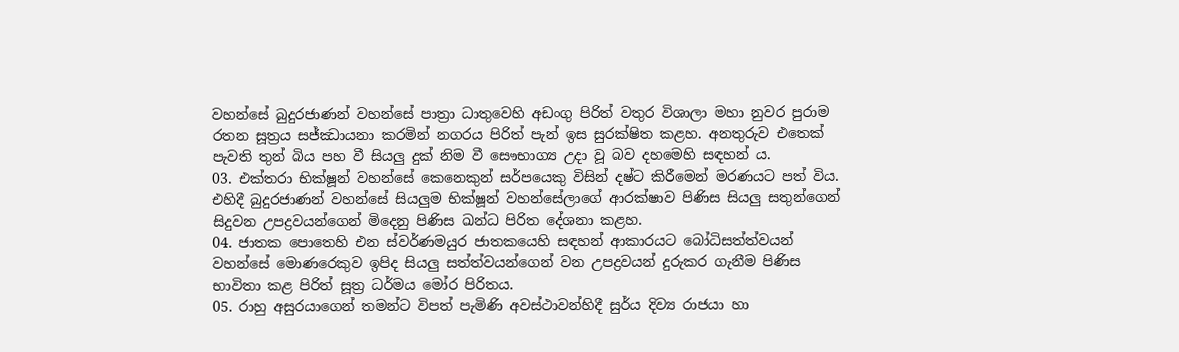වහන්සේ බුදුරජාණන් වහන්සේ පාත්‍රා ධාතුවෙහි අඩංගු පිරිත් වතුර විශාලා මහා නුවර පුරාම රතන සූත්‍රය සජ්ඣායනා කරමින් නගරය පිරිත් පැන් ඉස සුරක්ෂිත කළහ. අනතුරුව එතෙක් පැවති තුන් බිය පහ වී සියලු දුක් නිම වී සෞභාග්‍ය උදා වූ බව දහමෙහි සඳහන් ය.
03. එක්තරා භික්ෂූන් වහන්සේ කෙනෙකුන් සර්පයෙකු විසින් දෂ්ට කිරීමෙන් මරණයට පත් විය. එහිදී බුදුරජාණන් වහන්සේ සියලුම භික්ෂූන් වහන්සේලාගේ ආරක්ෂාව පිණිස සියලු සතුන්ගෙන් සිදුවන උපද්‍රවයන්ගෙන් මිදෙනු පිණිස ඛන්ධ පිරිත දේශනා කළහ.
04. ජාතක පොතෙහි එන ස්වර්ණමයුර ජාතකයෙහි සඳහන් ආකාරයට බෝධිසත්ත්වයන් වහන්සේ මොණරෙකුව ඉපිද සියලු සත්ත්වයන්ගෙන් වන උපද්‍රවයන් දුරුකර ගැනීම පිණිස භාවිතා කළ පිරිත් සූත්‍ර ධර්මය මෝර පිරිතය.
05. රාහු අසුරයාගෙන් තමන්ට විපත් පැමිණි අවස්ථාවන්හිදී සුර්ය දිව්‍ය රාජයා හා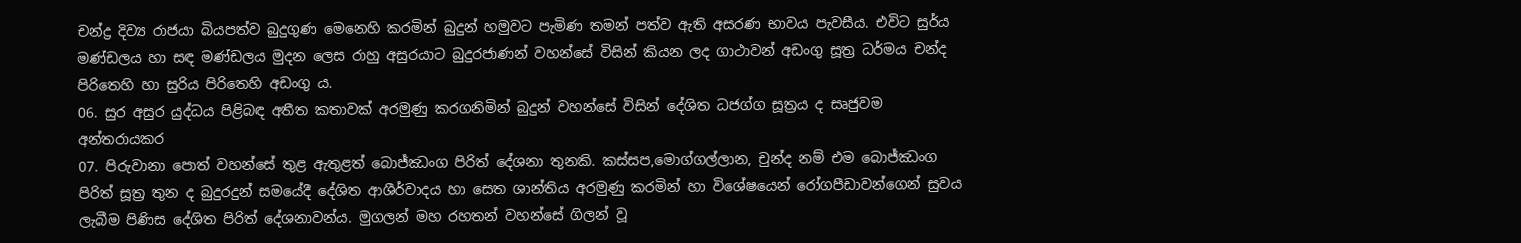චන්ද්‍ර දිව්‍ය රාජයා බියපත්ව බුදුගුණ මෙනෙහි කරමින් බුදුන් හමුවට පැමිණ තමන් පත්ව ඇති අසරණ භාවය පැවසීය. එවිට සුර්ය මණ්ඩලය හා සඳ මණ්ඩලය මුදන ලෙස රාහු අසුරයාට බුදුරජාණන් වහන්සේ විසින් කියන ලද ගාථාවන් අඩංගු සූත්‍ර ධර්මය චන්ද පිරිතෙහි හා සුරිය පිරිතෙහි අඩංගු ය.
06. සුර අසුර යුද්ධය පිළිබඳ අතීත කතාවක් අරමුණු කරගනිමින් බුදුන් වහන්සේ විසින් දේශිත ධජග්ග සූත්‍රය ද සෘජුවම අන්තරායකර
07. පිරුවානා පොත් වහන්සේ තුළ ඇතුළත් බොජ්ඣංග පිරිත් දේශනා තුනකි. කස්සප,මොග්ගල්ලාන, චුන්ද නම් එම බොජ්ඣංග පිරිත් සූත්‍ර තුන ද බුදුරදුන් සමයේදී දේශිත ආශීර්වාදය හා සෙත ශාන්තිය අරමුණු කරමින් හා විශේෂයෙන් රෝගපීඩාවන්ගෙන් සුවය ලැබීම පිණිස දේශිත පිරිත් දේශනාවන්ය. මුගලන් මහ රහතන් වහන්සේ ගිලන් වූ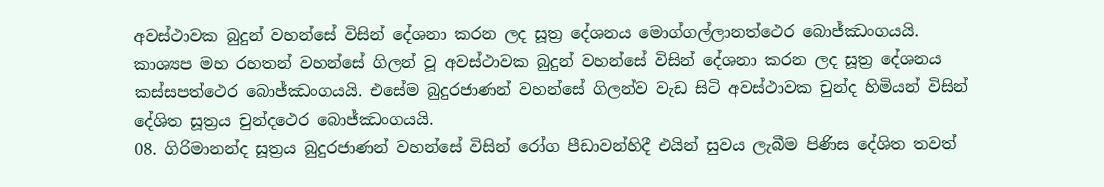අවස්ථාවක බුදුන් වහන්සේ විසින් දේශනා කරන ලද සූත්‍ර දේශනය මොග්ගල්ලානත්ථෙර බොජ්ඣංගයයි. කාශ්‍යප මහ රහතන් වහන්සේ ගිලන් වූ අවස්ථාවක බුදුන් වහන්සේ විසින් දේශනා කරන ලද සූත්‍ර දේශනය කස්සපත්ථෙර බොජ්ඣංගයයි. එසේම බුදුරජාණන් වහන්සේ ගිලන්ව වැඩ සිටි අවස්ථාවක චුන්ද හිමියන් විසින් දේශිත සූත්‍රය චුන්දථෙර බොජ්ඣංගයයි.
08. ගිරිමානන්ද සූත්‍රය බුදුරජාණන් වහන්සේ විසින් රෝග පීඩාවන්හිදී එයින් සුවය ලැබීම පිණිස දේශිත තවත්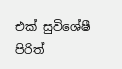එක් සුවිශේෂී පිරිත්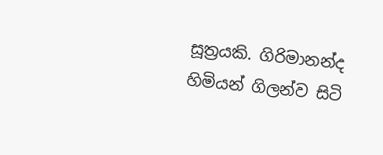සූත්‍රයකි. ගිරිමානන්ද හිමියන් ගිලන්ව සිටි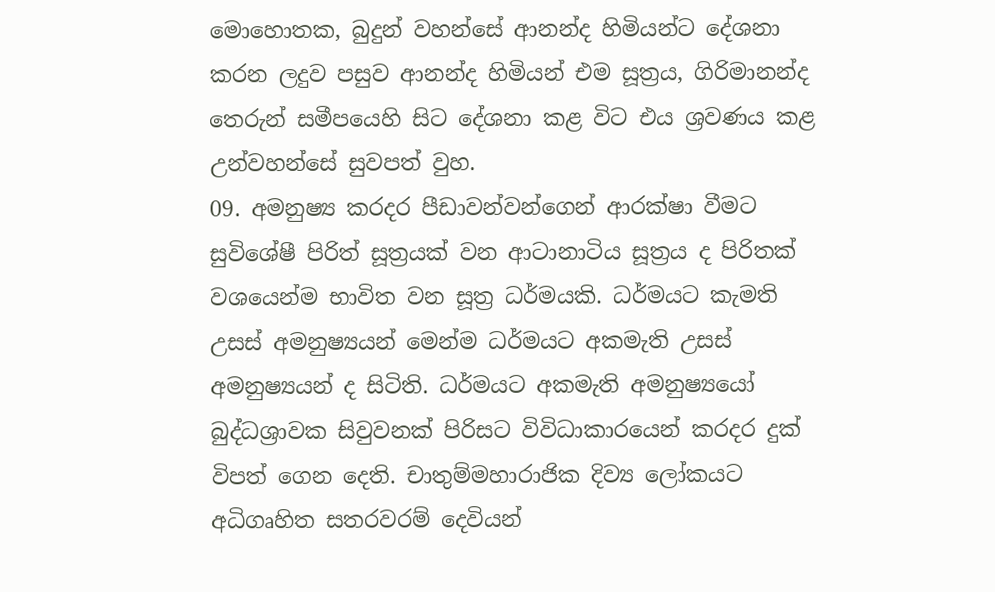මොහොතක, බුදුන් වහන්සේ ආනන්ද හිමියන්ට දේශනා කරන ලදුව පසුව ආනන්ද හිමියන් එම සූත්‍රය, ගිරිමානන්ද තෙරුන් සමීපයෙහි සිට දේශනා කළ විට එය ශ්‍රවණය කළ උන්වහන්සේ සුවපත් වුහ.
09. අමනුෂ්‍ය කරදර පීඩාවන්වන්ගෙන් ආරක්ෂා වීමට සුවිශේෂී පිරිත් සූත්‍රයක් වන ආටානාටිය සූත්‍රය ද පිරිතක් වශයෙන්ම භාවිත වන සූත්‍ර ධර්මයකි. ධර්මයට කැමති උසස් අමනුෂ්‍යයන් මෙන්ම ධර්මයට අකමැති උසස් අමනුෂ්‍යයන් ද සිටිති. ධර්මයට අකමැති අමනුෂ්‍යයෝ බුද්ධශ්‍රාවක සිවුවනක් පිරිසට විවිධාකාරයෙන් කරදර දුක් විපත් ගෙන දෙති. චාතුම්මහාරාජික දිව්‍ය ලෝකයට අධිගෘහිත සතරවරම් දෙවියන්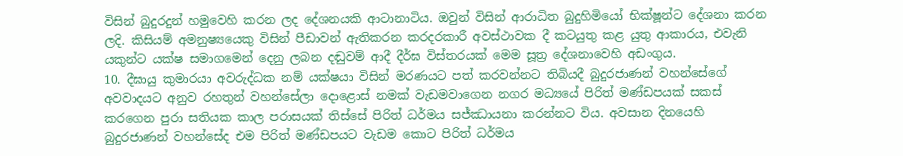විසින් බුදුරදුන් හමුවෙහි කරන ලද දේශනයකි ආටානාටිය. ඔවුන් විසින් ආරාධිත බුදුහිමියෝ භික්ෂූන්ට දේශනා කරන ලදි. කිසියම් අමනුෂ්‍යයෙකු විසින් පීඩාවන් ඇතිකරන කරදරකාරී අවස්ථාවක දී කටයුතු කළ යුතු ආකාරය, එවැනි යකුන්ට යක්ෂ සමාගමෙන් දෙනු ලබන දඬුවම් ආදී දීර්ඝ විස්තරයක් මෙම සූත්‍ර දේශනාවෙහි අඩංගුය.
10. දීඝායු කුමාරයා අවරුද්ධක නම් යක්ෂයා විසින් මරණයට පත් කරවන්නට තිබියදී බුදුරජාණන් වහන්සේගේ අවවාදයට අනුව රහතුන් වහන්සේලා දොළොස් නමක් වැඩමවාගෙන නගර මධ්‍යයේ පිරිත් මණ්ඩපයක් සකස් කරගෙන පුරා සතියක කාල පරාසයක් තිස්සේ පිරිත් ධර්මය සජ්ඣායනා කරන්නට විය. අවසාන දිනයෙහි බුදුරජාණන් වහන්සේද එම පිරිත් මණ්ඩපයට වැඩම කොට පිරිත් ධර්මය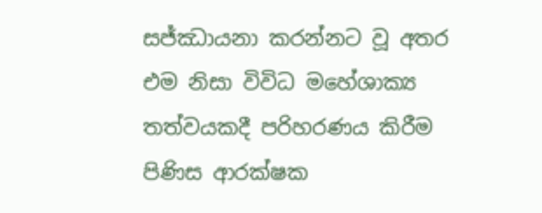සජ්ඣායනා කරන්නට වූ අතර එම නිසා විවිධ මහේශාක්‍ය තත්වයකදී පරිහරණය කිරීම පිණිස ආරක්ෂක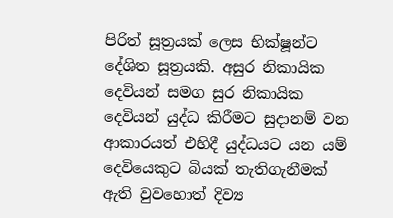පිරිත් සූත්‍රයක් ලෙස භික්ෂූන්ට දේශිත සූත්‍රයකි. අසුර නිකායික දෙවියන් සමග සුර නිකායික දෙවියන් යුද්ධ කිරීමට සුදානම් වන ආකාරයත් එහිදී යුද්ධයට යන යම් දෙවියෙකුට බියක් තැතිගැනීමක් ඇති වුවහොත් දිව්‍ය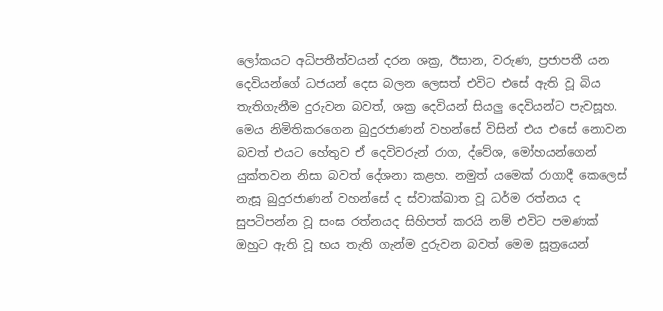ලෝකයට අධිපතීත්වයන් දරන ශක්‍ර, ඊසාන, වරුණ, ප්‍රජාපතී යන දෙවියන්ගේ ධජයන් දෙස බලන ලෙසත් එවිට එසේ ඇති වූ බිය තැතිගැනීම දුරුවන බවත්, ශක්‍ර දෙවියන් සියලු දෙවියන්ට පැවසූහ. මෙය නිමිතිකරගෙන බුදුරජාණන් වහන්සේ විසින් එය එසේ නොවන බවත් එයට හේතුව ඒ දෙවිවරුන් රාග, ද්වේශ, මෝහයන්ගෙන් යුක්තවන නිසා බවත් දේශනා කළහ. නමුත් යමෙක් රාගාදී කෙලෙස් නැසූ බුදුරජාණන් වහන්සේ ද ස්වාක්ඛාත වූ ධර්ම රත්නය ද සුපටිපන්න වූ සංඝ රත්නයද සිහිපත් කරයි නම් එවිට පමණක් ඔහුට ඇති වූ භය තැති ගැන්ම දුරුවන බවත් මෙම සූත්‍රයෙන්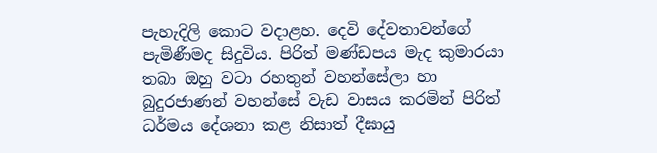පැහැදිලි කොට වදාළහ. දෙවි දේවතාවන්ගේ පැමිණීමද සිදුවිය. පිරිත් මණ්ඩපය මැද කුමාරයා තබා ඔහු වටා රහතුන් වහන්සේලා හා බුදුරජාණන් වහන්සේ වැඩ වාසය කරමින් පිරිත් ධර්මය දේශනා කළ නිසාත් දීඝායු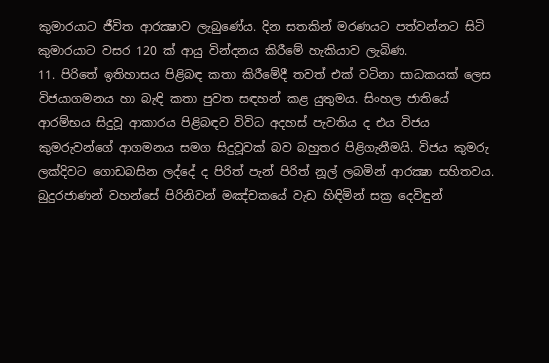කුමාරයාට ජීවිත ආරක්‍ෂාව ලැබුණේය. දින සතකින් මරණයට පත්වන්නට සිටි කුමාරයාට වසර 120 ක් ආයු වින්දනය කිරීමේ හැකියාව ලැබිණ.
11. පිරිතේ ඉතිහාසය පිළිබඳ කතා කිරීමේදී තවත් එක් වටිනා සාධකයක් ලෙස විජයාගමනය හා බැඳි කතා පුවත සඳහන් කළ යුතුමය. සිංහල ජාතියේ ආරම්භය සිදුවූ ආකාරය පිළිබඳව විවිධ අදහස් පැවතිය ද එය විජය කුමරුවන්ගේ ආගමනය සමග සිදුවූවක් බව බහුතර පිළිගැනීමයි. විජය කුමරු ලක්දිවට ගොඩබසින ලද්දේ ද පිරිත් පැන් පිරිත් නූල් ලබමින් ආරක්‍ෂා සහිතවය. බුදුරජාණන් වහන්සේ පිරිනිවන් මඤ්චකයේ වැඩ හිඳිමින් සක්‍ර දෙවිඳුන්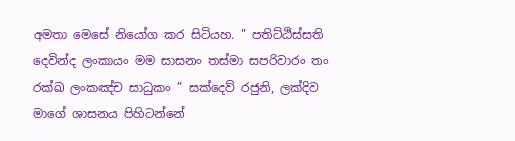අමතා මෙසේ නියෝග කර සිටියහ. " පතිට්ඨිස්සති දෙවින්ද ලංකායං මම සාසනං තස්මා සපරිවාරං තං රක්ඛ ලංකඤ්ච සාධුකං ” සක්දෙව් රජුනි, ලක්දිව මාගේ ශාසනය පිහිටන්නේ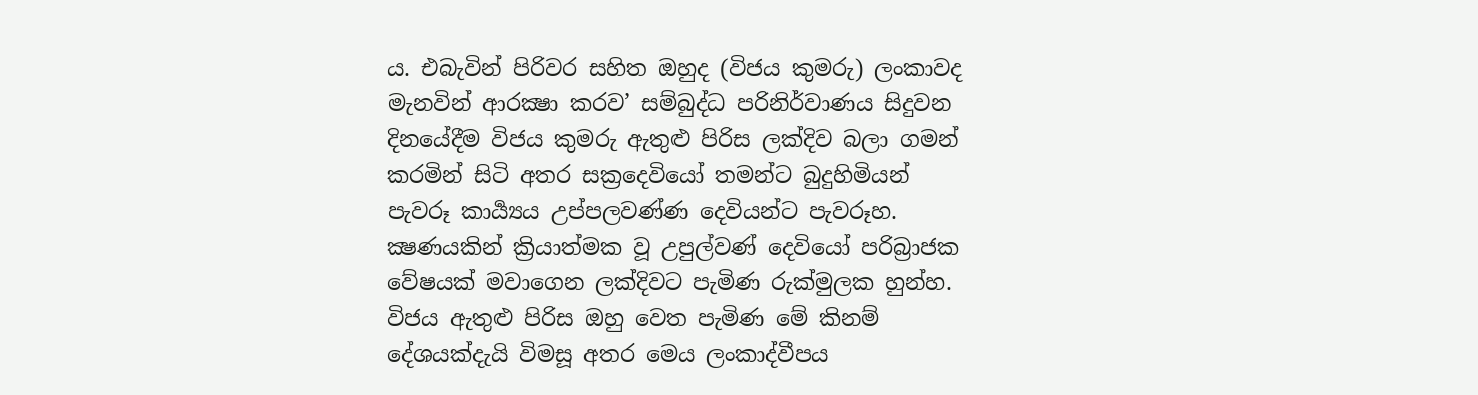ය. එබැවින් පිරිවර සහිත ඔහුද (විජය කුමරු) ලංකාවද මැනවින් ආරක්‍ෂා කරව’ සම්බුද්ධ පරිනිර්වාණය සිදුවන දිනයේදීම විජය කුමරු ඇතුළු පිරිස ලක්දිව බලා ගමන් කරමින් සිටි අතර සක්‍රදෙවියෝ තමන්ට බුදුහිමියන් පැවරූ කාර්‍ය්‍යය උප්පලවණ්ණ දෙවියන්ට පැවරූහ. ක්‍ෂණයකින් ක්‍රියාත්මක වූ උපුල්වණ් දෙවියෝ පරිබ්‍රාජක වේෂයක් මවාගෙන ලක්දිවට පැමිණ රුක්මුලක හුන්හ. විජය ඇතුළු පිරිස ඔහු වෙත පැමිණ මේ කිනම් දේශයක්දැයි විමසූ අතර මෙය ලංකාද්වීපය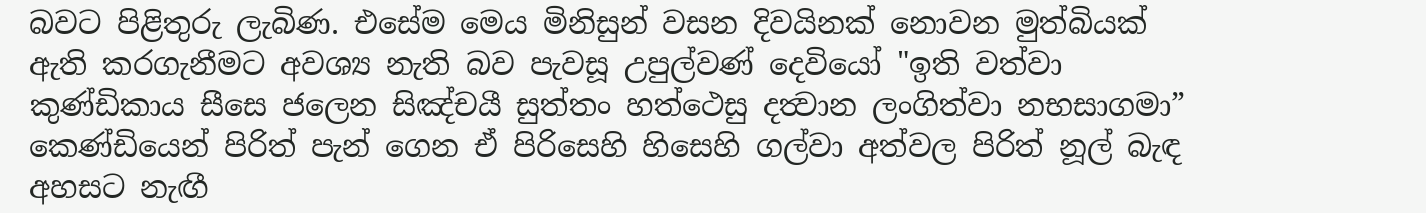බවට පිළිතුරු ලැබිණ. එසේම මෙය මිනිසුන් වසන දිවයිනක් නොවන මුත්බියක් ඇති කරගැනීමට අවශ්‍ය නැති බව පැවසූ උපුල්වණ් දෙවියෝ "ඉති වත්වා කුණ්ඩිකාය සීසෙ ජලෙන සිඤ්චයී සුත්තං හත්ථෙසු දත්‍වාන ලංගිත්වා නභසාගමා” කෙණ්ඩියෙන් පිරිත් පැන් ගෙන ඒ පිරිසෙහි හිසෙහි ගල්වා අත්වල පිරිත් නූල් බැඳ අහසට නැඟී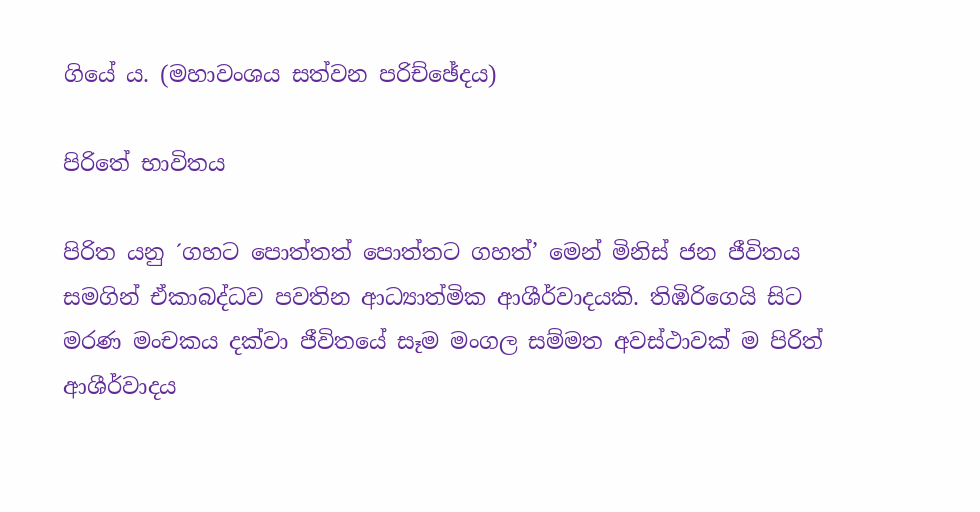ගියේ ය. (මහාවංශය සත්වන පරිච්ඡේදය)

පිරිතේ භාවිතය

පිරිත යනු ´ගහට පොත්තත් පොත්තට ගහත්’ මෙන් මිනිස් ජන ජීවිතය සමගින් ඒකාබද්ධව පවතින ආධ්‍යාත්මික ආශීර්වාදයකි. තිඹිරිගෙයි සිට මරණ මංචකය දක්වා ජීවිතයේ සෑම මංගල සම්මත අවස්ථාවක් ම පිරිත් ආශීර්වාදය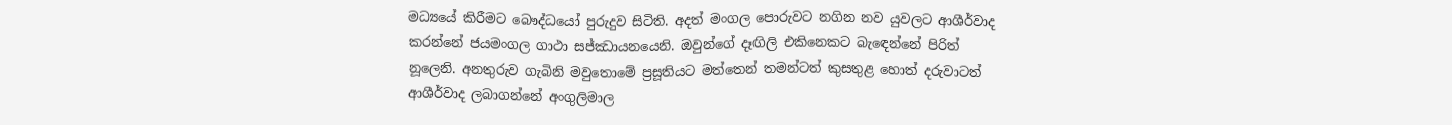මධ්‍යයේ කිරීමට බෞද්ධයෝ පුරුදුව සිටිති. අදත් මංගල පොරුවට නගින නව යුවලට ආශීර්වාද කරන්නේ ජයමංගල ගාථා සජ්ඣායනයෙනි. ඔවුන්ගේ දෑඟිලි එකිනෙකට බැඳෙන්නේ පිරිත් නූලෙනි. අනතුරුව ගැබිනි මවුතොමේ ප්‍රසූතියට මත්තෙන් තමන්ටත් කුසතුළ හොත් දරුවාටත් ආශීර්වාද ලබාගන්නේ අංගුලිමාල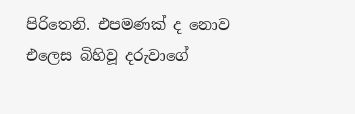පිරිතෙනි. එපමණක් ද නොව එලෙස බිහිවූ දරුවාගේ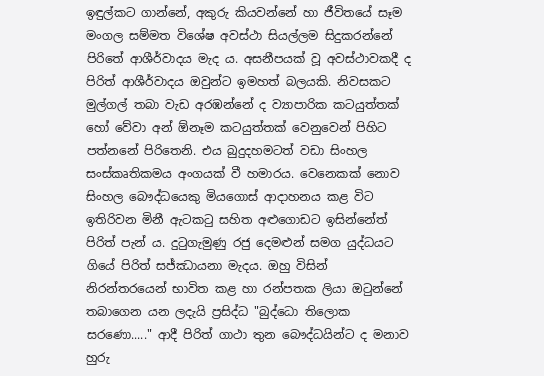ඉඳුල්කට ගාන්නේ, අකුරු කියවන්නේ හා ජීවිතයේ සෑම මංගල සම්මත විශේෂ අවස්ථා සියල්ලම සිදුකරන්නේ පිරිතේ ආශීර්වාදය මැද ය. අසනීපයක් වූ අවස්ථාවකදී ද පිරිත් ආශීර්වාදය ඔවුන්ට ඉමහත් බලයකි. නිවසකට මුල්ගල් තබා වැඩ අරඹන්නේ ද ව්‍යාපාරික කටයුත්තක් හෝ වේවා අන් ඕනෑම කටයුත්තක් වෙනුවෙන් පිහිට පත්නනේ පිරිතෙනි. එය බුදුදහමටත් වඩා සිංහල සංස්කෘතිකමය අංගයක් වී හමාරය. වෙනෙකක් නොව සිංහල බෞද්ධයෙකු මියගොස් ආදාහනය කළ විට ඉතිරිවන මිනී ඇටකටු සහිත අළුගොඩට ඉසින්නේත් පිරිත් පැන් ය. දුටුගැමුණු රජු දෙමළුන් සමග යුද්ධයට ගියේ පිරිත් සජ්ඣායනා මැදය. ඔහු විසින් නිරන්තරයෙන් භාවිත කළ හා රන්පතක ලියා ඔටුන්නේ තබාගෙන යන ලදැයි ප්‍රසිද්ධ "බුද්ධො තිලොක සරණො....." ආදී පිරිත් ගාථා තුන බෞද්ධයින්ට ද මනාව හුරු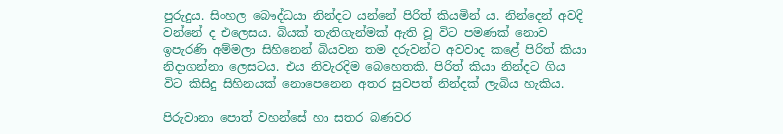පුරුදුය. සිංහල බෞද්ධයා නින්දට යන්නේ පිරිත් කියමින් ය. නින්දෙන් අවදි වන්නේ ද එලෙසය. බියක් තැතිගැන්මක් ඇති වූ විට පමණක් නොව ඉපැරණි අම්මලා සිහිනෙන් බියවන තම දරුවන්ට අවවාද කළේ පිරිත් කියා නිදාගන්නා ලෙසටය. එය නිවැරදිම බෙහෙතකි. පිරිත් කියා නින්දට ගිය විට කිසිදු සිහිනයක් නොපෙනෙන අතර සුවපත් නින්දක් ලැබිය හැකිය.

පිරුවානා පොත් වහන්සේ හා සතර බණවර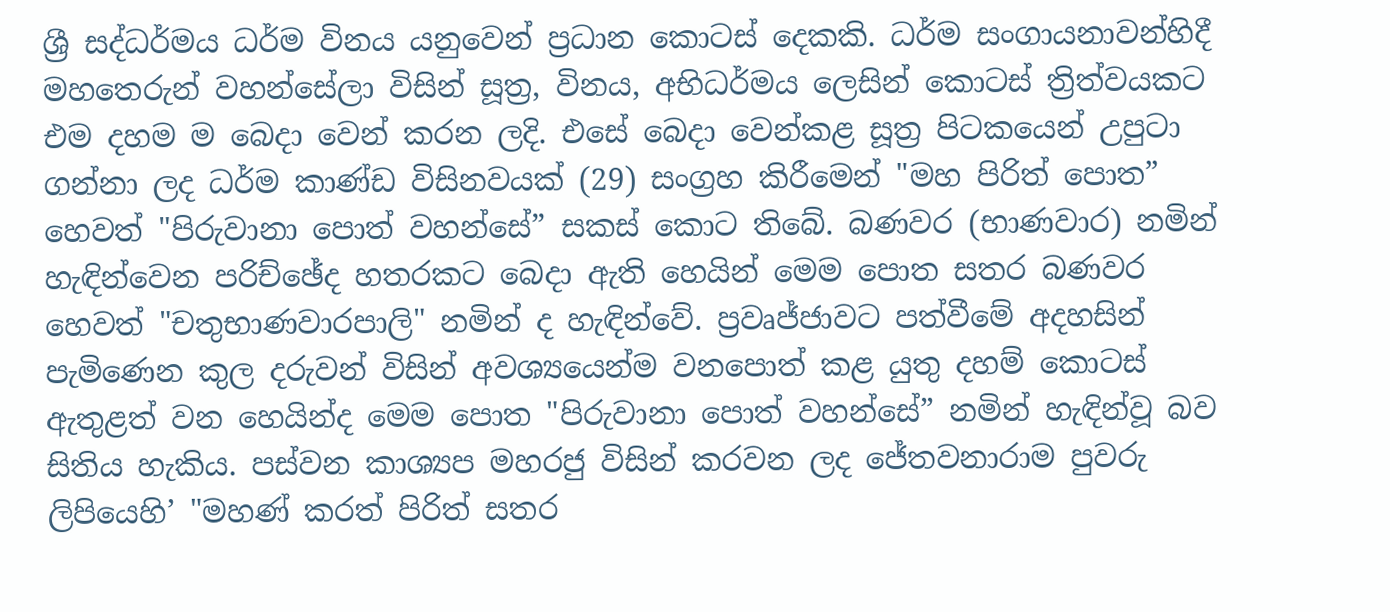ශ්‍රී සද්ධර්මය ධර්ම විනය යනුවෙන් ප්‍රධාන කොටස් දෙකකි. ධර්ම සංගායනාවන්හිදී මහතෙරුන් ‌වහන්සේලා විසින් සූත්‍ර, විනය, අභිධර්මය ලෙසින් කොටස් ත්‍රිත්වයකට එම දහම ම බෙදා වෙන් කරන ලදි. එසේ බෙදා වෙන්කළ සූත්‍ර පිටකයෙන් උපුටා ගන්නා ලද ධර්ම කාණ්ඩ විසිනවයක් (29) සංග්‍රහ කිරීමෙන් "මහ පිරිත් පොත” හෙවත් "පිරුවානා පොත් වහන්සේ” සකස් කොට තිබේ. බණවර (භාණවාර) නමින් හැඳින්වෙන පරිච්ඡේද හතරකට බෙදා ඇති හෙයින් මෙම පොත සතර බණවර හෙවත් "චතුභාණවාරපාලි" නමින් ද හැඳින්වේ. ප්‍රවෘජ්ජාවට පත්වීමේ අදහසින් පැමිණෙන කුල දරුවන් විසින් අවශ්‍යයෙන්ම වනපොත් කළ යුතු දහම් කොටස් ඇතුළත් වන හෙයින්ද මෙම පොත "පිරුවානා පොත් වහන්සේ” නමින් හැඳින්වූ බව සිතිය හැකිය. පස්වන කාශ්‍යප මහරජු විසින් කරවන ‌ලද ජේතවනාරාම පුවරු ලිපියෙහි’ "මහණ් කරත් පිරිත් සතර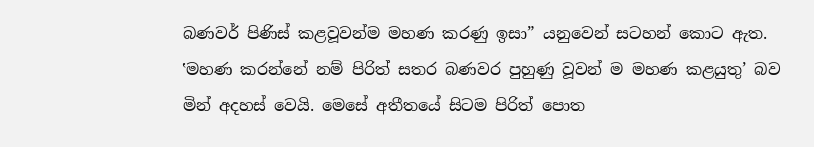බණවර් පිණිස් කළවූවන්ම මහණ කරණු ඉසා” යනුවෙන් සටහන් කොට ඇත. ‛මහණ කරන්නේ නම් පිරිත් සතර බණවර පුහුණු වූවන් ම මහණ කළයුතු’ බව මින් අදහස් වෙයි. මෙසේ අතීතයේ සිටම පිරිත් පොත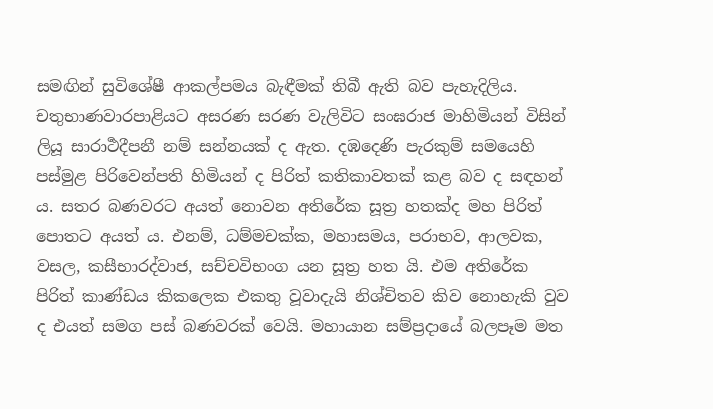සමඟින් සුවිශේෂී ආකල්පමය බැඳීමක් තිබී ඇති බව පැහැදිලිය. චතුභාණවාරපාළියට අසරණ සරණ වැලිවිට සංඝරාජ මාහිමියන් විසින් ලියූ සාරාර්‍ථදීපනී නම් සන්නයක් ද ඇත. දඹදෙණි පැරකුම් සමයෙහි පස්මුළ පිරිවෙන්පති හිමියන් ද පිරිත් කතිකාවතක් කළ බව ද සඳහන් ය. සතර බණවරට අයත් නොවන අතිරේක සූත්‍ර හතක්ද මහ පිරිත් පොතට අයත් ය. එනම්, ධම්මචක්ක, මහාසමය, පරාභව, ආලවක, වසල, කසීභාරද්වාජ, සච්චවිභංග යන සූත්‍ර හත යි. එම අතිරේක පිරිත් කාණ්ඩය කිකලෙක එකතු වූවාදැයි නිශ්චිතව කිව නොහැකි වුව ද එයත් සමග පස් බණවරක් වෙයි. මහායාන සම්ප්‍රදායේ බලපෑම මත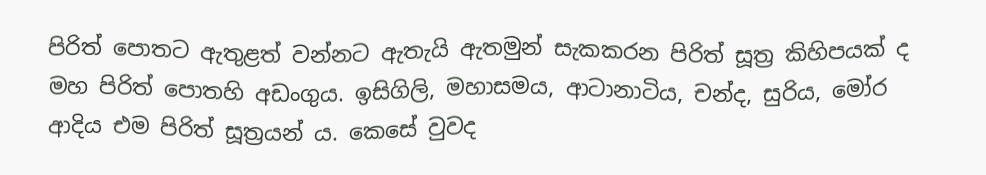පිරිත් පොතට ඇතුළත් වන්නට ඇතැයි ඇතමුන් සැකකරන පිරිත් සූත්‍ර කිහිපයක් ද මහ පිරිත් පොතහි අඩංගුය. ඉසිගිලි, මහාසමය, ආටානාටිය, චන්ද, සුරිය, මෝර ආදිය එම පිරිත් සූත්‍රයන් ය. කෙසේ වුවද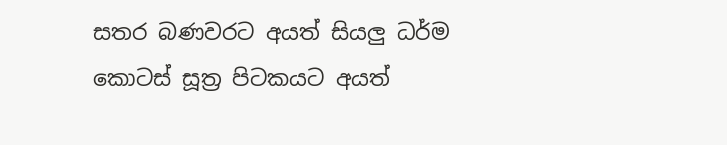සතර බණවරට අයත් සියලු ධර්ම කොටස් සූත්‍ර පිටකයට අයත්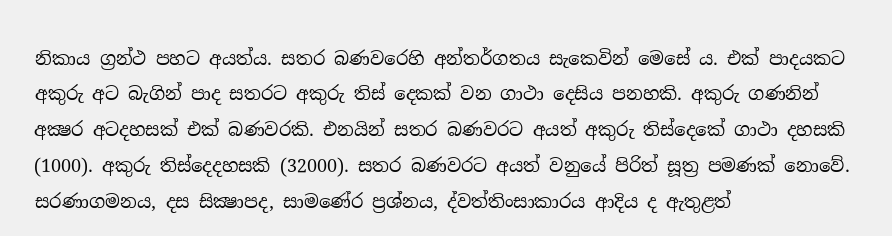නිකාය ග්‍රන්ථ පහට අයත්ය. සතර බණවරෙහි අන්තර්ගතය සැකෙවින් මෙසේ ය. එක් පාදයකට අකුරු අට බැගින් පාද සතරට අකුරු තිස් දෙකක් වන ගාථා දෙසිය පනහකි. අකුරු ගණනින් අක්‍ෂර අටදහසක් එක් බණවරකි. එනයින් සතර බණවරට අයත් අකුරු තිස්දෙකේ ගාථා දහසකි (1000). අකුරු තිස්දෙදහසකි (32000). සතර බණවරට අයත් වනුයේ පිරිත් සූත්‍ර පමණක් නොවේ. සරණාගමනය, දස සික්‍ෂාපද, සාමණේර ප්‍රශ්නය, ද්වත්තිංසාකාරය ආදිය ද ඇතුළත්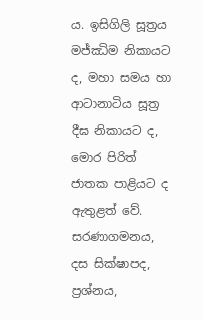ය. ඉසිගිලි සූත්‍රය මජ්ඣිම නිකායට ද, මහා සමය හා ආටානාටිය සූත්‍ර දීඝ නිකායට ද, මොර පිරිත් ජාතක පාළියට ද ඇතුළත් වේ. සරණාගමනය, දස සික්ෂාපද, ප්‍රශ්නය,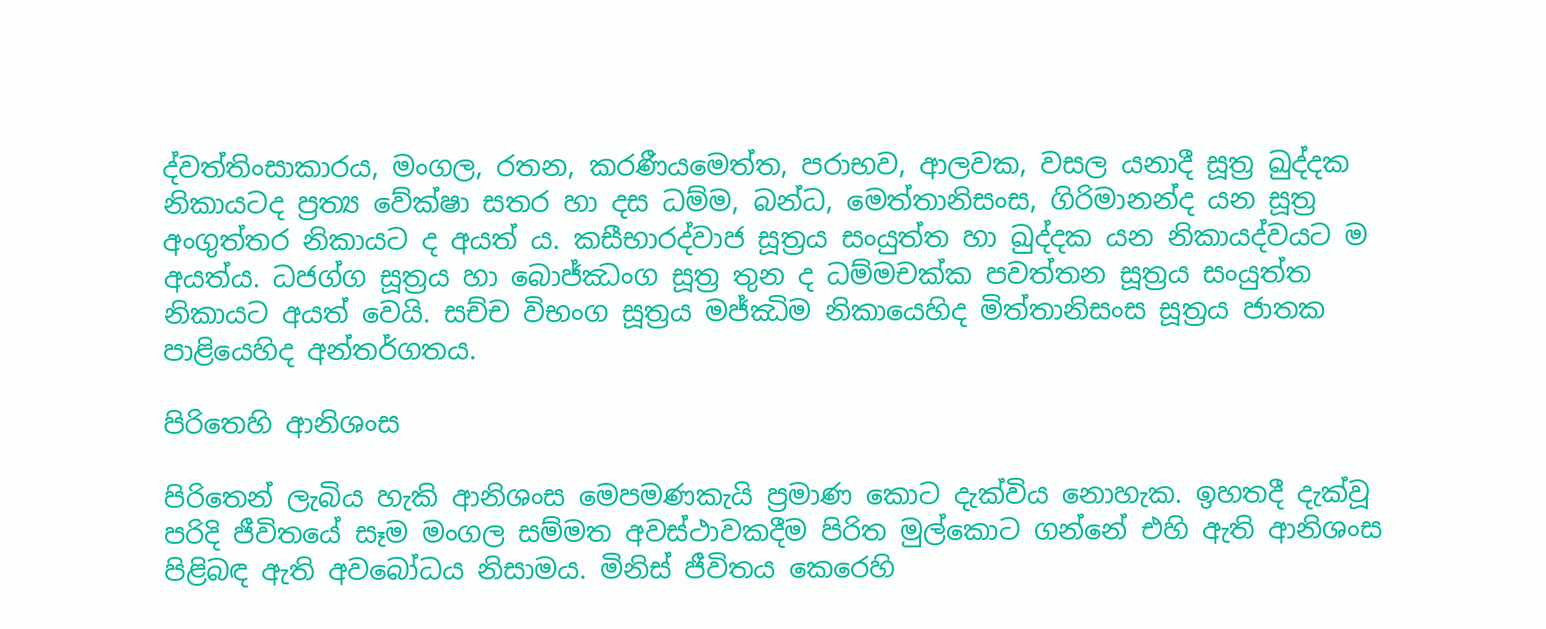ද්වත්තිංසාකාරය, මංගල, රතන, කරණීයමෙත්ත, පරාභව, ආලවක, වසල යනාදී සූත්‍ර ඛුද්දක නිකායටද ප්‍රත්‍ය වේක්ෂා සතර හා දස ධම්ම, බන්ධ, මෙත්තානිසංස, ගිරිමානන්ද යන සූත්‍ර අංගුත්තර නිකායට ද අයත් ය. කසීභාරද්වාජ සූත්‍රය සංයුත්ත හා ඛුද්දක යන නිකායද්වයට ම අයත්ය. ධජග්ග සූත්‍රය හා බොජ්ඣංග සූත්‍ර තුන ද ධම්මචක්ක පවත්තන සූත්‍රය සංයුත්ත නිකායට අයත් වෙයි. සච්ච විභංග සූත්‍රය මජ්ඣිම නිකායෙහිද මිත්තානිසංස සූත්‍රය ජාතක පාළියෙහිද අන්තර්ගතය.

පිරිතෙහි ආනිශංස

පිරිතෙන් ලැබිය හැකි ආනිශංස මෙපමණකැයි ප්‍රමාණ කොට දැක්විය නොහැක. ඉහතදී දැක්වූ පරිදි ජීවිතයේ සෑම මංගල සම්මත අවස්ථාවකදීම පිරිත මුල්කොට ගන්නේ එහි ඇති ආනිශංස පිළිබඳ ඇති අවබෝධය නිසාමය. මිනිස් ජීවිතය කෙරෙහි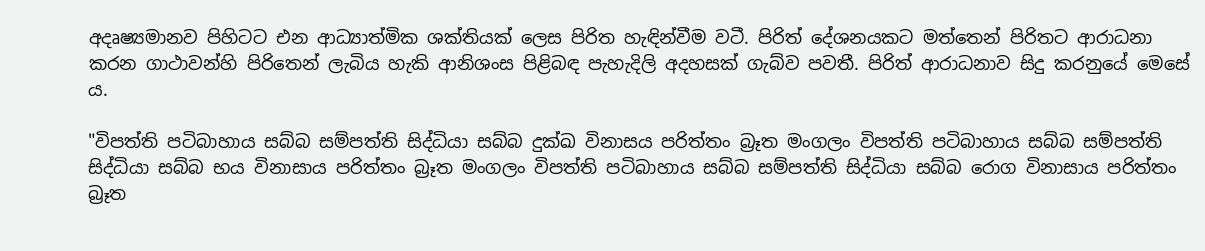අදෘෂ්‍යමානව පිහිටට එන ආධ්‍යාත්මික ශක්තියක් ලෙස පිරිත හැඳින්වීම වටී. පිරිත් දේශනයකට මත්තෙන් පිරිතට ආරාධනා කරන ගාථාවන්හි පිරිතෙන් ලැබිය හැකි ආනිශංස පිළිබඳ පැහැදිලි අදහසක් ගැබ්ව පවතී. පිරිත් ආරාධනාව සිදු කරනුයේ මෙසේ ය.

"විපත්ති පටිබාහාය සබ්බ සම්පත්ති සිද්ධියා සබ්බ දුක්ඛ විනාසය පරිත්තං බ්‍රෑත මංගලං විපත්ති පටිබාහාය සබ්බ සම්පත්ති සිද්ධියා සබ්බ භය විනාසාය පරිත්තං බ්‍රෑත මංගලං විපත්ති පටිබාහාය සබ්බ සම්පත්ති සිද්ධියා සබ්බ රොග විනාසාය පරිත්තං බ්‍රෑත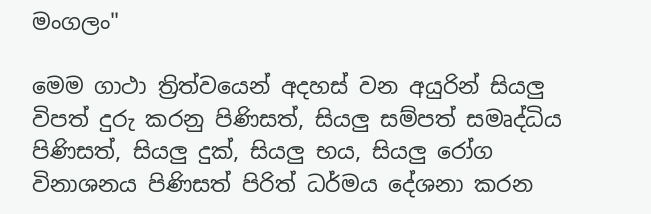මංගලං"

මෙම ගාථා ත්‍රිත්වයෙන් අදහස් වන අයුරින් සියලු විපත් දුරු කරනු පිණිසත්, සියලු සම්පත් සමෘද්ධිය පිණිසත්, සියලු දුක්, සියලු භය, සියලු රෝග විනාශනය පිණිසත් පිරිත් ධර්මය දේශනා කරන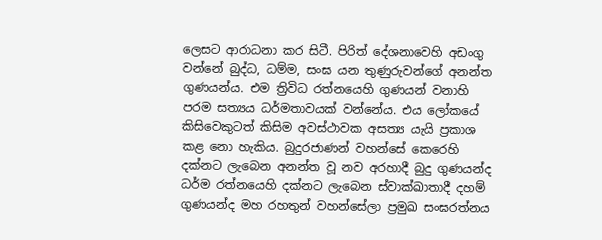ලෙසට ආරාධනා කර සිටී. පිරිත් දේශනාවෙහි අඩංගු වන්නේ බුද්ධ, ධම්ම, සංඝ යන තුණුරුවන්ගේ අනන්ත ගුණයන්ය. එම ත්‍රිවිධ රත්නයෙහි ගුණයන් වනාහි පරම සත්‍යය ධර්මතාවයක් වන්නේය. එය ලෝකයේ කිසිවෙකුටත් කිසිම අවස්ථාවක අසත්‍ය යැයි ප්‍රකාශ කළ නො හැකිය. බුදුරජාණන් වහන්සේ කෙරෙහි දක්නට ලැබෙන අනන්ත වූ නව අරහාදී බුදු ගුණයන්ද ධර්ම රත්නයෙහි දක්නට ලැබෙන ස්වාක්ඛාතාදී දහම් ගුණයන්ද මහ රහතුන් වහන්සේලා ප්‍රමුඛ සංඝරත්නය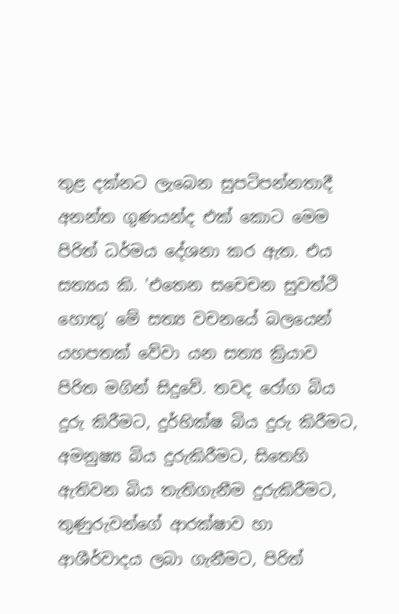තුළ දක්නට ලැබෙන සුපටිපන්නතාදී අනන්ත ගුණයන්ද එක් කොට මෙම පිරිත් ධර්මය දේශනා කර ඇත. එය සත්‍යය කි. 'එතෙන සචෙචන සුවත්ථි හොතු’ මේ සත්‍ය වචනයේ බලයෙන් යහපතක් වේවා යන සත්‍ය ක්‍රියාව පිරිත මගින් සිදුවේ. තවද රෝග බිය දුරු කිරීමට, දුර්භික්ෂ බිය දුරු කිරීමට, අමනුෂ්‍ය බිය දුරුකිරීමට, සිතෙහි ඇතිවන බිය තැතිගැනීම දුරුකිරීමට, තුණුරුවන්ගේ ආරක්ෂාව හා ආශීර්වාදය ලබා ගැනීමට, පිරිත්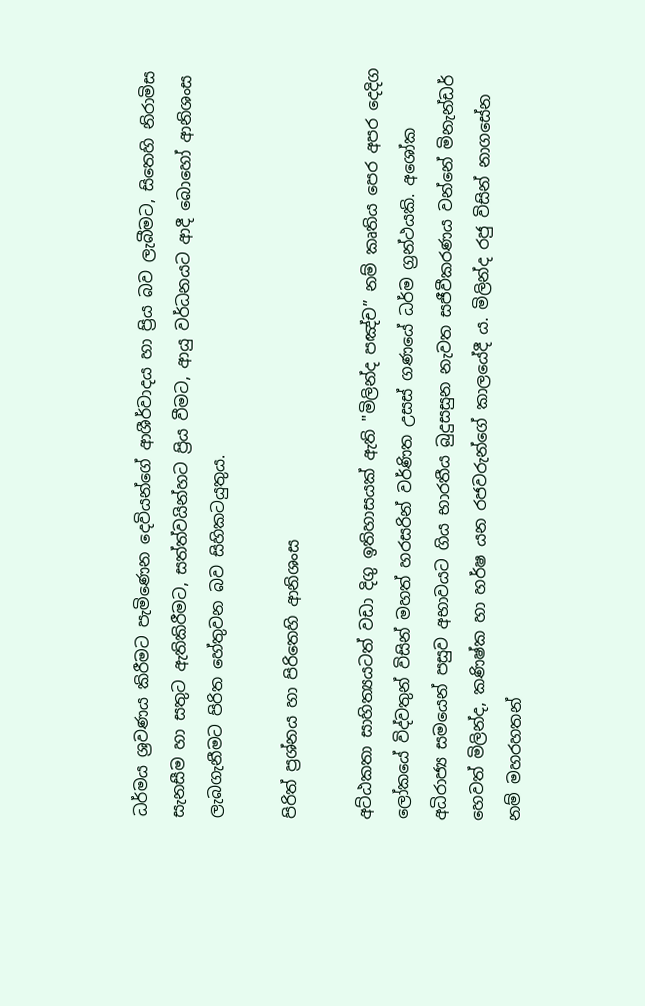ධර්මය ශ්‍රවණය කිරීමට පැමිණෙන දෙවියන්ගේ ආශීර්වාදය හා ප්‍රිය බව ලැබීමට, සිතෙහි නිරාමිස සැනසීම හා සතුට ඇතිකිරීමට, සත්ත්වයින්හට ප්‍රිය වීමට, ආයු වර්ධනයට ආදී බොහෝ ආනිශංස ලැබගැනීමට පිරිත හේතුවන බව සිහිකටයුතුය.

පිරිත් ප්‍රශ්නය හා පිරිතෙහි ආනිශංස

අට්ඨකතා සාහිත්‍යයටත් වඩා දිගු ඉතිහාසයක් ඇති "මිලින්ද පඤ්ච” නම් කෘතිය පෙර අපර දෙදිග ලෝකයේ විද්වතුන් විසින් මහත් හරසරින් වර්ණිත උසස් ගණයේ ධර්ම ග්‍රන්ථයකි. අශෝක අධිරාජ්‍ය සමයෙන් පසුව අභාවයට ගිය භාරතීය බුදුසසුන නැවත සජීවීකරණය වන්නේ මිනැන්ඩර් හෙවත් මිලින්ද, කණිෂ්ක හා හර්ෂ යන රජවරුන්ගේ කාලයේදී ය. මිලින්ද රජු විසින් නාගසේන නම් මහරහතන්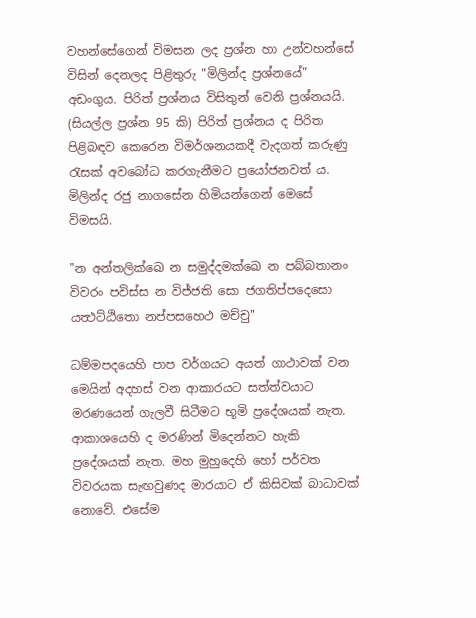වහන්සේගෙන් විමසන ලද ප්‍රශ්න හා උන්වහන්සේ විසින් දෙනලද පිළිතුරු "මිලින්ද ප්‍රශ්නයේ” අඩංගුය. පිරිත් ප්‍රශ්නය විසිතුන් වෙනි ප්‍රශ්නයයි. (සියල්ල ප්‍රශ්න 95 කි) පිරිත් ප්‍රශ්නය ද පිරිත පිළිබඳව කෙරෙන විමර්ශනයකදී වැදගත් කරුණු රැසක් අවබෝධ කරගැනීමට ප්‍රයෝජනවත් ය. මිලින්ද රජු නාගසේන හිමියන්ගෙන් මෙසේ විමසයි.

"න අන්තලික්ඛෙ න සමුද්දමක්ඛෙ න පබ්බතානං විවරං පවිස්ස න විජ්ජති සො ජගතිප්පදෙසො යත්‍ථට්ඨිතො නප්පසහෙථ මච්චු"

ධම්මපදයෙහි පාප වර්ගයට අයත් ගාථාවක් වන මෙයින් අදහස් වන ආකාරයට සත්ත්වයාට මරණයෙන් ගැලවී සිටීමට භූමි ප්‍රදේශයක් නැත. ආකාශයෙහි ද මරණින් මිදෙන්නට හැකි ප්‍රදේශයක් නැත. මහ මුහුදෙහි හෝ පර්වත විවරයක සැඟවුණද මාරයාට ඒ කිසිවක් බාධාවක් නොවේ. එසේම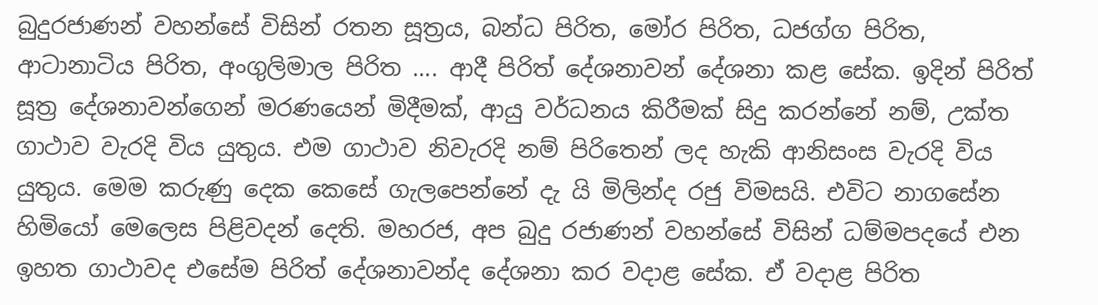බුදුරජාණන් වහන්සේ විසින් රතන සූත්‍රය, බන්ධ පිරිත, මෝර පිරිත, ධජග්ග පිරිත, ආටානාටිය පිරිත, අංගුලිමාල පිරිත .... ආදී පිරිත් දේශනාවන් දේශනා කළ සේක. ඉදින් පිරිත් සූත්‍ර දේශනාවන්ගෙන් මරණයෙන් මිදීමක්, ආයු වර්ධනය කිරීමක් සිදු කරන්නේ නම්, උක්ත ගාථාව වැරදි විය යුතුය. එම ගාථාව නිවැරදි නම් පිරිතෙන් ලද හැකි ආනිසංස වැරදි විය යුතුය. මෙම කරුණු දෙක කෙසේ ගැලපෙන්නේ දැ යි මිලින්ද රජු විමසයි. එවිට නාගසේන හිමියෝ මෙලෙස පිළිවදන් දෙති. මහරජ, අප බුදු රජාණන් වහන්සේ විසින් ධම්මපදයේ එන ඉහත ගාථාවද එසේම පිරිත් දේශනාවන්ද දේශනා කර වදාළ සේක. ඒ වදාළ පිරිත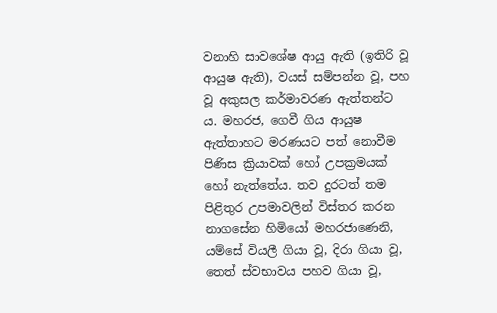වනාහි සාවශේෂ ආයු ඇති (ඉතිරි වූ ආයුෂ ඇති), වයස් සම්පන්න වූ, පහ වූ අකුසල කර්මාවරණ ඇත්තන්ට ය. මහරජ, ගෙවී ගිය ආයුෂ ඇත්තාහට මරණයට පත් නොවීම පිණිස ක්‍රියාවක් හෝ උපක්‍රමයක් හෝ නැත්තේය. තව දුරටත් තම පිළිතුර උපමාවලින් විස්තර කරන නාගසේන හිමියෝ මහරජාණෙනි, යම්සේ වියලී ගියා වූ, දිරා ගියා වූ, තෙත් ස්වභාවය පහව ගියා වූ,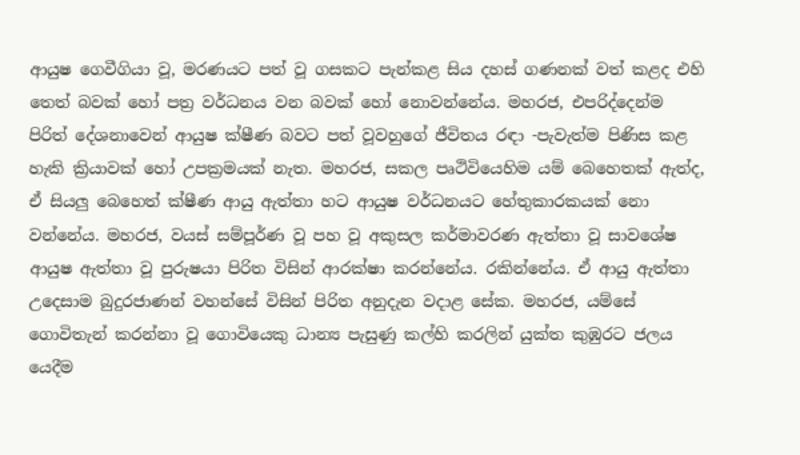ආයුෂ ගෙවීගියා වූ, මරණයට පත් වූ ගසකට පැන්කළ සිය දහස් ගණනක් වත් කළද එහි තෙත් බවක් හෝ පත්‍ර වර්ධනය වන බවක් හෝ නොවන්නේය. මහරජ, එපරිද්දෙන්ම පිරිත් දේශනාවෙන් ආයුෂ ක්ෂීණ බවට පත් වූවහුගේ ජීවිතය රඳා -පැවැත්ම පිණිස කළ හැකි ක්‍රියාවක් හෝ උපක්‍රමයක් නැත. මහරජ, සකල පෘථිවියෙහිම යම් බෙහෙතක් ඇත්ද, ඒ සියලු බෙහෙත් ක්ෂීණ ආයු ඇත්තා හට ආයුෂ වර්ධනයට හේතුකාරකයක් නො වන්නේය. මහරජ, වයස් සම්පූර්ණ වූ පහ වූ අකුසල කර්මාවරණ ඇත්තා වූ සාවශේෂ ආයුෂ ඇත්තා වූ පුරුෂයා පිරිත විසින් ආරක්ෂා කරන්නේය. රකින්නේය. ඒ ආයු ඇත්තා උදෙසාම බුදුරජාණන් වහන්සේ විසින් පිරිත අනුදැන වදාළ සේක. මහරජ, යම්සේ ගොවිතැන් කරන්නා වූ ගොවියෙකු ධාන්‍ය පැසුණු කල්හි කරලින් යුක්ත කුඹුරට ජලය යෙදීම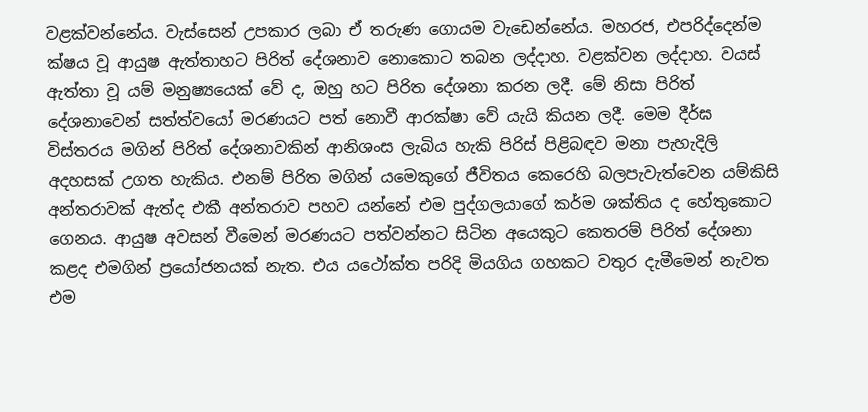වළක්වන්නේය. වැස්සෙන් උපකාර ලබා ඒ තරුණ ගොයම වැඩෙන්නේය. මහරජ, එපරිද්දෙන්ම ක්ෂය වූ ආයුෂ ඇත්තාහට පිරිත් දේශනාව නොකොට තබන ලද්දාහ. වළක්වන ලද්දාහ. වයස් ඇත්තා වූ යම් මනුෂ්‍යයෙක් වේ ද, ඔහු හට පිරිත දේශනා කරන ලදී. මේ නිසා පිරිත් දේශනාවෙන් සත්ත්වයෝ මරණයට පත් නොවී ආරක්ෂා වේ යැයි කියන ලදී. මෙම දීර්ඝ විස්තරය මගින් පිරිත් දේශනාවකින් ආනිශංස ලැබිය හැකි පිරිස් පිළිබඳව මනා පැහැදිලි අදහසක් උගත හැකිය. එනම් පිරිත මගින් යමෙකුගේ ජීවිතය කෙරෙහි බලපැවැත්වෙන යම්කිසි අන්තරාවක් ඇත්ද එකී අන්තරාව පහව යන්නේ එම පුද්ගලයාගේ කර්ම ශක්තිය ද හේතුකොට ගෙනය. ආයුෂ අවසන් වීමෙන් මරණයට පත්වන්නට සිටින අයෙකුට ‌කෙතරම් පිරිත් දේශනා කළද එමගින් ප්‍රයෝජනයක් නැත. එය යථෝක්ත පරිදි මියගිය ගහකට වතුර දැමීමෙන් නැවත එම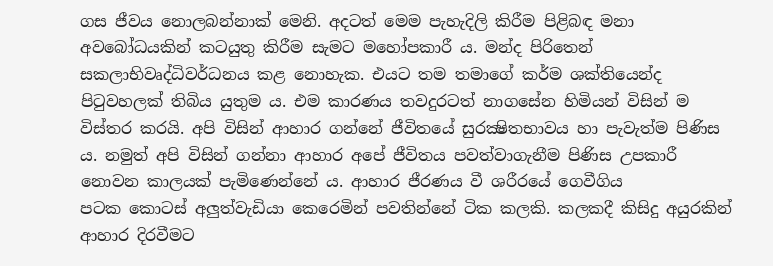ගස ජීවය නොලබන්නාක් මෙනි. අදටත් මෙම පැහැදිලි කිරීම පිළිබඳ මනා අවබෝධයකින් කටයුතු කිරීම සැමට මහෝපකාරී ය. මන්ද පිරිතෙන් සකලාභිවෘද්ධිවර්ධනය කළ නොහැක. එයට තම තමාගේ කර්ම ශක්තියෙන්ද පිටුවහලක් තිබිය යුතුම ය. එම කාරණය තවදුරටත් නාගසේන හිමියන් විසින් ම විස්තර කරයි. අපි විසින් ආහාර ගන්නේ ජීවිතයේ සුරක්‍ෂිතභාවය හා පැවැත්ම පිණිස ය. නමුත් අපි විසින් ගන්නා ආහාර අපේ ජීවිතය පවත්වාගැනීම පිණිස උපකාරී නොවන කාලයක් පැමිණෙන්නේ ය. ආහාර ජීරණය වී ශරීරයේ ගෙවීගිය පටක ‌කොටස් අලුත්වැඩියා කෙරෙමින් පවතින්නේ ටික කලකි. කලකදී කිසිදු අයුරකින් ආහාර දිරවීමට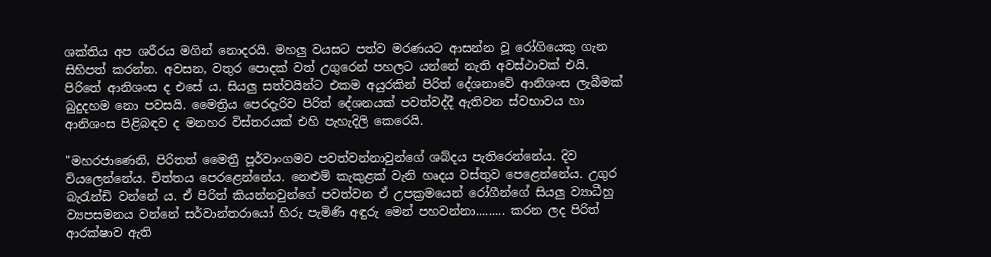ශක්තිය අප ශරීරය මගින් නොදරයි. මහලු වයසට පත්ව මරණයට ආසන්න වූ රෝගියෙකු ගැන සිහිපත් කරන්න. අවසන, වතුර පොදක් වත් උගුරෙන් පහලට යන්නේ නැති අවස්ථාවක් එයි. පිරිතේ ආනිශංස ද එසේ ය. සියලු සත්වයින්ට එකම අයුරකින් පිරිත් දේශනාවේ ආනිශංස ලැබීමක් බුදුදහම නො පවසයි. මෛත්‍රිය පෙරදැරිව පිරිත් දේශනයක් පවත්වද්දී ඇතිවන ස්වභාවය හා ආනිශංස පිළිබඳව ද මනහර විස්තරයක් එහි පැහැදිලි කෙරෙයි.

"මහරජාණෙනි, පිරිතත් මෛත්‍රී පූර්වාංගමව පවත්වන්නාවුන්ගේ ශබ්දය පැතිරෙන්නේය. දිව වියලෙන්නේය. චිත්තය පෙරළෙන්නේය. නෙළුම් කැකුළක් වැනි හෘදය වස්තුව පෙළෙන්නේය. උගුර බැරැන්ඩි වන්නේ ය. ඒ පිරිත් කියන්නවුන්ගේ පවත්වන ඒ උපක්‍රමයෙන් රෝගීන්ගේ සියලු ව්‍යාධීහු ව්‍යපසමනය වන්නේ සර්වාන්තරායෝ හිරු පැමිණි අඳුරු මෙන් පහවන්නා......... කරන ලද පිරිත් ආරක්ෂාව ඇති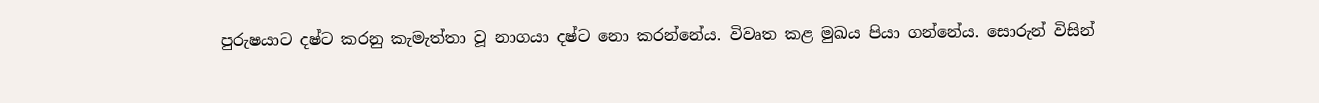පුරුෂයාට දෂ්ට කරනු කැමැත්තා වූ නාගයා දෂ්ට නො කරන්නේය. විවෘත කළ මුඛය පියා ගන්නේය. සොරුන් විසින්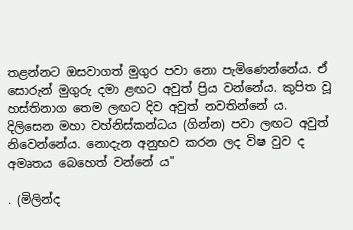තළන්නට ඔසවාගත් මුගුර පවා නො පැමිණෙන්නේය. ඒ සොරුන් මුගුරු දමා ළඟට අවුත් ප්‍රිය වන්නේය. කුපිත වූ හස්තිනාග තෙම ලඟට දිව අවුත් නවතින්නේ ය. දිලිසෙන මහා වහ්නිස්කන්ධය (ගින්න) පවා ලඟට අවුත් නිවෙන්නේය. නොදැන අනුභව කරන ලද විෂ වුව ද අමෘතය බෙහෙත් වන්නේ ය"

. (මිලින්ද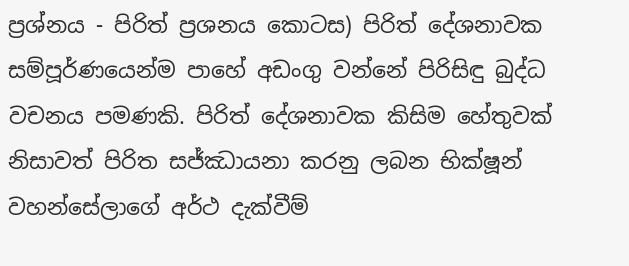ප්‍රශ්නය - පිරිත් ප්‍රශනය කොටස) පිරිත් දේශනාවක සම්පූර්ණයෙන්ම පාහේ අඩංගු වන්නේ පිරිසිඳු බුද්ධ වචනය පමණකි. පිරිත් දේශනාවක කිසිම හේතුවක් නිසාවත් පිරිත සජ්ඣායනා කරනු ලබන භික්ෂූන් වහන්සේලාගේ අර්ථ දැක්වීම්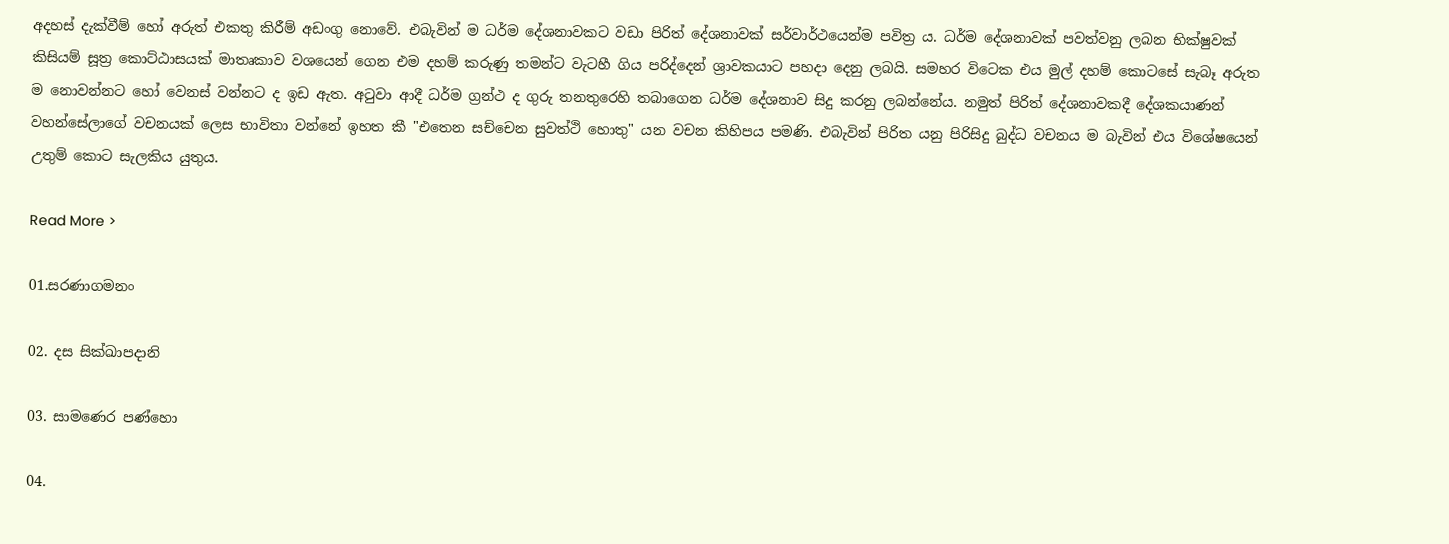අදහස් දැක්වීම් හෝ අරුත් එකතු කිරීම් අඩංගු නොවේ. එබැවින් ම ධර්ම දේශනාවකට වඩා පිරිත් දේශනාවක් සර්වාර්ථයෙන්ම පවිත්‍ර ය. ධර්ම දේශනාවක් පවත්වනු ලබන භික්ෂුවක් කිසියම් සූත්‍ර කොට්ඨාසයක් මාතෘකාව වශයෙන් ගෙන එම දහම් කරුණු තමන්ට වැටහී ගිය පරිද්දෙන් ශ්‍රාවකයාට පහදා දෙනු ලබයි. සමහර විටෙක එය මුල් දහම් කොටසේ සැබෑ අරුත ම නොවන්නට හෝ වෙනස් වන්නට ද ඉඩ ඇත. අටුවා ආදී ධර්ම ග්‍රන්ථ ද ගුරු තනතුරෙහි තබාගෙන ධර්ම දේශනාව සිදු කරනු ලබන්නේය. නමුත් පිරිත් දේශනාවකදී දේශකයාණන් වහන්සේලාගේ වචනයක් ලෙස භාවිතා වන්නේ ඉහත කී "එතෙන සච්චෙන සුවත්ථි හොතු" යන වචන කිහිපය පමණි. එබැවින් පිරිත යනු පිරිසිදු බුද්ධ වචනය ම බැවින් එය විශේෂයෙන් උතුම් කොට සැලකිය යුතුය.

Read More >

01.සරණාගමන‍‍ං

02. දස සික්ඛාපදානි

03. සාමණෙර පණ්හො

04.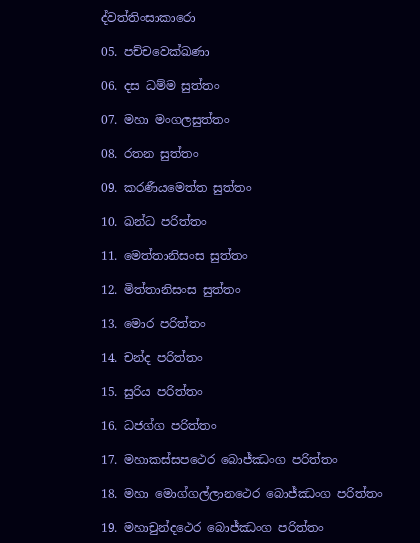ද්වත්තිංසාකාරො

05. පච්චවෙක්ඛණා

06. දස ධම්ම සුත්තං

07. මහා මංගලසුත්තං

08. රතන සුත්තං

09. කරණීයමෙත්ත සුත්තං

10. ඛන්ධ පරිත්තං

11. මෙත්තානිසංස සුත්තං

12. මිත්තානිසංස සුත්තං

13. මොර පරිත්තං

14. චන්ද පරිත්තං

15. සුරිය පරිත්තං

16. ධජග්ග පරිත්තං

17. මහාකස්සපථෙර බොජ්ඣංග පරිත්තං

18. මහා මොග්ගල්ලානථෙර බොජ්ඣංග පරිත්තං

19. මහාචුන්දථෙර බොජ්ඣංග පරිත්තං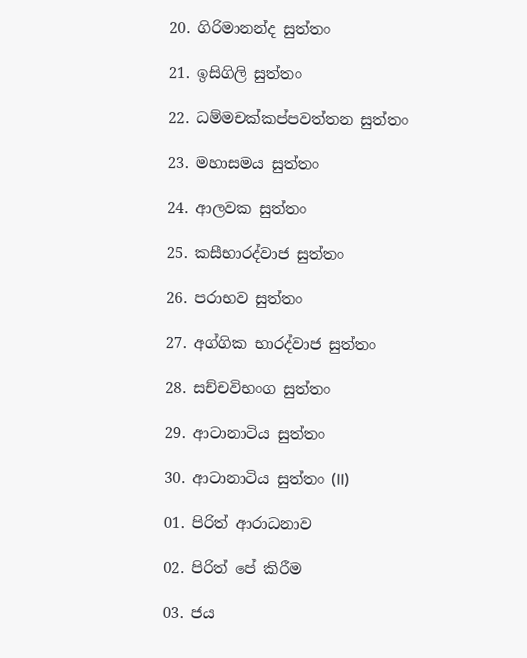20. ගිරිමානන්ද සුත්තං

21. ඉසිගිලි සුත්තං

22. ධම්මචක්කප්පවත්තන සුත්තං

23. මහාසමය සුත්තං

24. ආලවක සුත්තං

25. කසීභාරද්වාජ සුත්තං

26. පරාභව සුත්තං

27. අග්ගික භාරද්වාජ සුත්තං

28. සච්චවිභංග සුත්තං

29. ආටානාටිය සුත්තං

30. ආටානාටිය සුත්තං (II)

01. පිරිත් ආරාධනාව

02. පිරිත් පේ කිරීම

03. ජය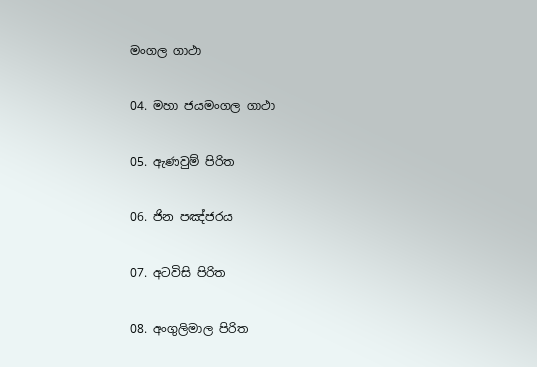මංගල ගාථා

04. මහා ජයමංගල ගාථා

05. ඇණවුම් පිරිත

06. ජින පඤ්ජරය

07. අටවිසි පිරිත

08. අංගුලිමාල පිරිත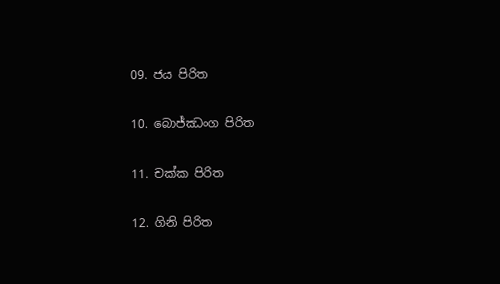09. ජය පිරිත

10. බොජ්ඣංග පිරිත

11. චක්ක පිරිත

12. ගිනි පිරිත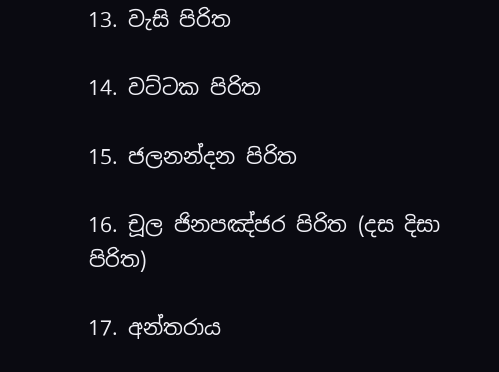13. වැසි පිරිත

14. වට්ටක පිරිත

15. ජලනන්දන පිරිත

16. චූල ජිනපඤ්ජර පිරිත (දස දිසා පිරිත)

17. අන්තරාය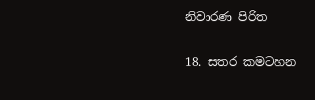නිවාරණ පිරිත

18. සතර කමටහන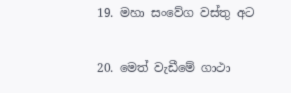19. මහා සංවේග වස්තු අට

20. මෙත් වැඩීමේ ගාථා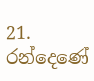21. රන්දෙණේ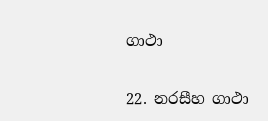ගාථා

22. නරසීහ ගාථා